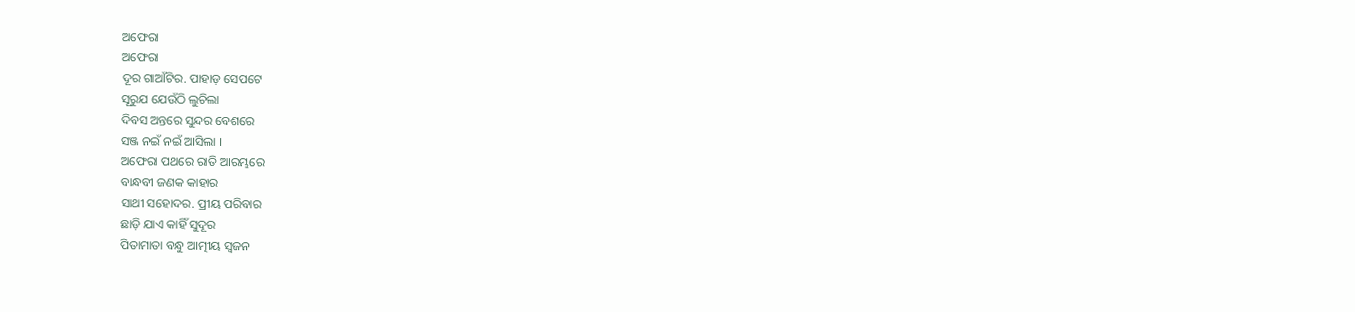ଅଫେରା
ଅଫେରା
ଦୂର ଗାଆଁଟିର. ପାହାଡ଼ ସେପଟେ
ସୂରୁଯ ଯେଉଁଠି ଲୁଚିଲା
ଦିବସ ଅନ୍ତରେ ସୁନ୍ଦର ବେଶରେ
ସଞ୍ଜ ନଇଁ ନଇଁ ଆସିଲା ।
ଅଫେରା ପଥରେ ରାତି ଆରମ୍ଭରେ
ବାନ୍ଧବୀ ଜଣକ କାହାର
ସାଥୀ ସହୋଦର. ପ୍ରୀୟ ପରିବାର
ଛାଡ଼ି ଯାଏ କାହିଁ ସୁଦୂର
ପିତାମାତା ବନ୍ଧୁ ଆତ୍ମୀୟ ସ୍ବଜନ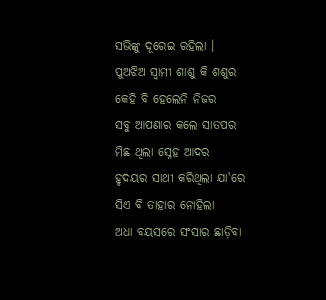ସଭିଙ୍କୁ ଦୂରେଇ ରହିଲା ।
ପୁଅଝିଅ ସ୍ବାମୀ ଶାଶୁ କି ଶଶୁର
କେହି ବି ହେଲେନି ନିଜର
ସବୁ ଆପଣାର କଲେ ସାତପର
ମିଛ ଥିଲା ସ୍ନେହ ଆଦର
ହୃଦୟର ସାଥୀ କରିଥିଲା ଯା'ରେ
ସିଏ ବି ତାହାର ନୋହିଲା
ଅଧା ବୟସରେ ସଂସାର ଛାଡ଼ିବା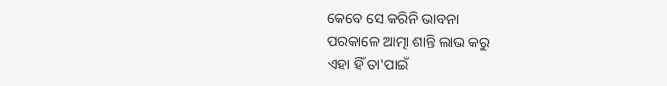କେବେ ସେ କରିନି ଭାବନା
ପରକାଳେ ଆତ୍ମା ଶାନ୍ତି ଲାଭ କରୁ
ଏହା ହିଁ ତା'ପାଇଁ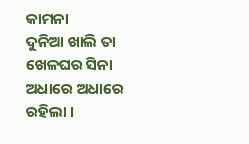କାମନା
ଦୁନିଆ ଖାଲି ତା ଖେଳଘର ସିନା
ଅଧାରେ ଅଧାରେ ରହିଲା ।